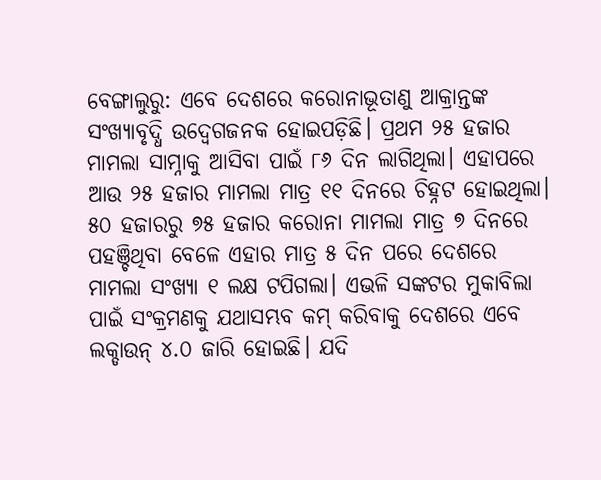ବେଙ୍ଗାଲୁରୁ: ଏବେ ଦେଶରେ କରୋନାଭୂତାଣୁ ଆକ୍ରାନ୍ତଙ୍କ ସଂଖ୍ୟାବୃଦ୍ଧି ଉଦ୍ବେଗଜନକ ହୋଇପଡ଼ିଛି। ପ୍ରଥମ ୨୫ ହଜାର ମାମଲା ସାମ୍ନାକୁ ଆସିବା ପାଇଁ ୮୬ ଦିନ ଲାଗିଥିଲା। ଏହାପରେ ଆଉ ୨୫ ହଜାର ମାମଲା ମାତ୍ର ୧୧ ଦିନରେ ଚିହ୍ନଟ ହୋଇଥିଲା। ୫୦ ହଜାରରୁ ୭୫ ହଜାର କରୋନା ମାମଲା ମାତ୍ର ୭ ଦିନରେ ପହଞ୍ଚିଥିବା ବେଳେ ଏହାର ମାତ୍ର ୫ ଦିନ ପରେ ଦେଶରେ ମାମଲା ସଂଖ୍ୟା ୧ ଲକ୍ଷ ଟପିଗଲା। ଏଭଳି ସଙ୍କଟର ମୁକାବିଲା ପାଇଁ ସଂକ୍ରମଣକୁ ଯଥାସମ୍ଭବ କମ୍ କରିବାକୁ ଦେଶରେ ଏବେ ଲକ୍ଡାଉନ୍ ୪.୦ ଜାରି ହୋଇଛି। ଯଦି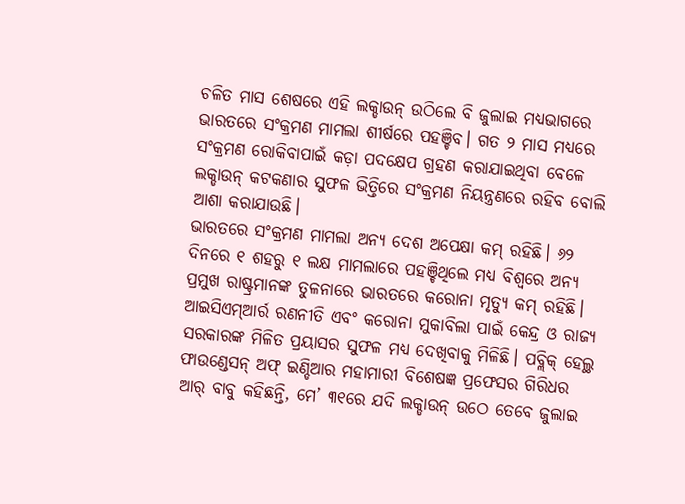ଚଳିତ ମାସ ଶେଷରେ ଏହି ଲକ୍ଡାଉନ୍ ଉଠିଲେ ବି ଜୁଲାଇ ମଧ୍ୟଭାଗରେ ଭାରତରେ ସଂକ୍ରମଣ ମାମଲା ଶୀର୍ଷରେ ପହଞ୍ଚିବ। ଗତ ୨ ମାସ ମଧ୍ୟରେ ସଂକ୍ରମଣ ରୋକିବାପାଇଁ କଡ଼ା ପଦକ୍ଷେପ ଗ୍ରହଣ କରାଯାଇଥିବା ବେଳେ ଲକ୍ଡାଉନ୍ କଟକଣାର ସୁଫଳ ଭିତ୍ତିରେ ସଂକ୍ରମଣ ନିୟନ୍ତ୍ରଣରେ ରହିବ ବୋଲି ଆଶା କରାଯାଉଛି।
ଭାରତରେ ସଂକ୍ରମଣ ମାମଲା ଅନ୍ୟ ଦେଶ ଅପେକ୍ଷା କମ୍ ରହିଛି। ୬୨ ଦିନରେ ୧ ଶହରୁ ୧ ଲକ୍ଷ ମାମଲାରେ ପହଞ୍ଚିଥିଲେ ମଧ୍ୟ ବିଶ୍ବରେ ଅନ୍ୟ ପ୍ରମୁଖ ରାଷ୍ଟ୍ରମାନଙ୍କ ତୁଳନାରେ ଭାରତରେ କରୋନା ମୃତ୍ୟୁ କମ୍ ରହିଛି। ଆଇସିଏମ୍ଆର୍ର ରଣନୀତି ଏବଂ କରୋନା ମୁକାବିଲା ପାଇଁ କେନ୍ଦ୍ର ଓ ରାଜ୍ୟ ସରକାରଙ୍କ ମିଳିତ ପ୍ରୟାସର ସୁଫଳ ମଧ୍ୟ ଦେଖିବାକୁ ମିଳିଛି। ପବ୍ଲିକ୍ ହେଲ୍ଥ ଫାଉଣ୍ଡେସନ୍ ଅଫ୍ ଇଣ୍ଡିଆର ମହାମାରୀ ବିଶେଷଜ୍ଞ ପ୍ରଫେସର ଗିରିଧର ଆର୍ ବାବୁ କହିଛନ୍ତି, ମେ’ ୩୧ରେ ଯଦି ଲକ୍ଡାଉନ୍ ଉଠେ ତେବେ ଜୁଲାଇ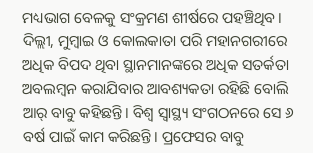ମଧ୍ୟଭାଗ ବେଳକୁ ସଂକ୍ରମଣ ଶୀର୍ଷରେ ପହଞ୍ଚିଥିବ। ଦିଲ୍ଲୀ, ମୁମ୍ବାଇ ଓ କୋଲକାତା ପରି ମହାନଗରୀରେ ଅଧିକ ବିପଦ ଥିବା ସ୍ଥାନମାନଙ୍କରେ ଅଧିକ ସତର୍କତା ଅବଲମ୍ବନ କରାଯିବାର ଆବଶ୍ୟକତା ରହିଛି ବୋଲି ଆର୍ ବାବୁ କହିଛନ୍ତି। ବିଶ୍ବ ସ୍ବାସ୍ଥ୍ୟ ସଂଗଠନରେ ସେ ୬ ବର୍ଷ ପାଇଁ କାମ କରିଛନ୍ତି। ପ୍ରଫେସର ବାବୁ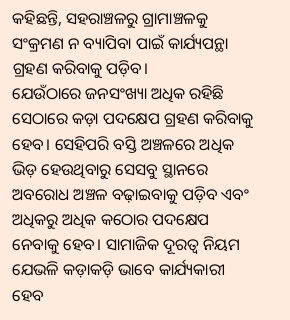କହିଛନ୍ତି, ସହରାଞ୍ଚଳରୁ ଗ୍ରାମାଞ୍ଚଳକୁ ସଂକ୍ରମଣ ନ ବ୍ୟାପିବା ପାଇଁ କାର୍ଯ୍ୟପନ୍ଥା ଗ୍ରହଣ କରିବାକୁ ପଡ଼ିବ।
ଯେଉଁଠାରେ ଜନସଂଖ୍ୟା ଅଧିକ ରହିଛି ସେଠାରେ କଡ଼ା ପଦକ୍ଷେପ ଗ୍ରହଣ କରିବାକୁ ହେବ। ସେହିପରି ବସ୍ତି ଅଞ୍ଚଳରେ ଅଧିକ ଭିଡ଼ ହେଉଥିବାରୁ ସେସବୁ ସ୍ଥାନରେ ଅବରୋଧ ଅଞ୍ଚଳ ବଢ଼ାଇବାକୁ ପଡ଼ିବ ଏବଂ ଅଧିକରୁ ଅଧିକ କଠୋର ପଦକ୍ଷେପ ନେବାକୁ ହେବ। ସାମାଜିକ ଦୂରତ୍ବ ନିୟମ ଯେଭଳି କଡ଼ାକଡ଼ି ଭାବେ କାର୍ଯ୍ୟକାରୀ ହେବ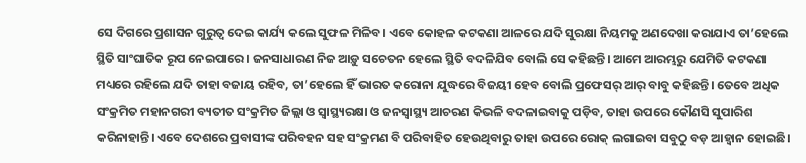ସେ ଦିଗରେ ପ୍ରଶାସନ ଗୁରୁତ୍ବ ଦେଇ କାର୍ଯ୍ୟ କଲେ ସୁଫଳ ମିଳିବ। ଏବେ କୋହଳ କଟକଣା ଆଳରେ ଯଦି ସୁରକ୍ଷା ନିୟମକୁ ଅଣଦେଖା କରାଯାଏ ତା’ହେଲେ ସ୍ଥିତି ସାଂଘାତିକ ରୂପ ନେଇପାରେ। ଜନସାଧାରଣ ନିଜ ଆଡ଼ୁ ସଚେତନ ହେଲେ ସ୍ଥିତି ବଦଳିଯିବ ବୋଲି ସେ କହିଛନ୍ତି। ଆମେ ଆରମ୍ଭରୁ ଯେମିତି କଟକଣା ମଧ୍ୟରେ ରହିଲେ ଯଦି ତାହା ବଜାୟ ରହିବ, ତା’ହେଲେ ହିଁ ଭାରତ କରୋନା ଯୁଦ୍ଧରେ ବିଜୟୀ ହେବ ବୋଲି ପ୍ରଫେସର୍ ଆର୍ ବାବୁ କହିଛନ୍ତି। ତେବେ ଅଧିକ ସଂକ୍ରମିତ ମହାନଗରୀ ବ୍ୟତୀତ ସଂକ୍ରମିତ ଜିଲ୍ଲା ଓ ସ୍ୱାସ୍ଥ୍ୟରକ୍ଷା ଓ ଜନସ୍ୱାସ୍ଥ୍ୟ ଆଚରଣ କିଭଳି ବଦଳାଇବାକୁ ପଡ଼ିବ, ତାହା ଉପରେ କୌଣସି ସୁପାରିଶ କରିନାହାନ୍ତି। ଏବେ ଦେଶରେ ପ୍ରବାସୀଙ୍କ ପରିବହନ ସହ ସଂକ୍ରମଣ ବି ପରିବାହିତ ହେଉଥିବାରୁ ତାହା ଉପରେ ରୋକ୍ ଲଗାଇବା ସବୁଠୁ ବଡ଼ ଆହ୍ୱାନ ହୋଇଛି।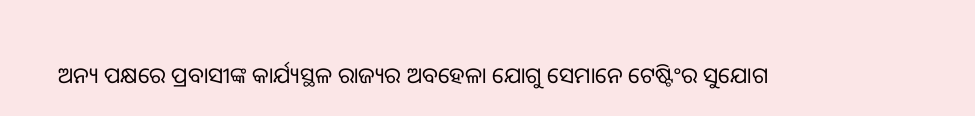ଅନ୍ୟ ପକ୍ଷରେ ପ୍ରବାସୀଙ୍କ କାର୍ଯ୍ୟସ୍ଥଳ ରାଜ୍ୟର ଅବହେଳା ଯୋଗୁ ସେମାନେ ଟେଷ୍ଟିଂର ସୁଯୋଗ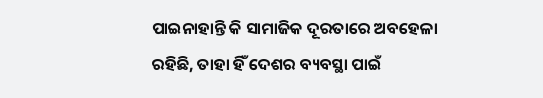ପାଇନାହାନ୍ତି କି ସାମାଜିକ ଦୂରତାରେ ଅବହେଳା ରହିଛି, ତାହା ହିଁ ଦେଶର ବ୍ୟବସ୍ଥା ପାଇଁ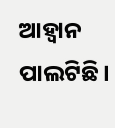ଆହ୍ବାନ ପାଲଟିଛି।